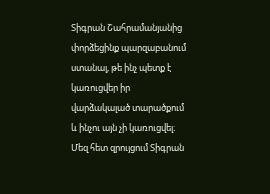Տիգրան Շահրամանյանից փորձեցինք պարզաբանում ստանալ, թե ինչ պետք է կառուցվեր իր վարձակալած տարածքում և ինչու այն չի կառուցվել։ Մեզ հետ զրույցում Տիգրան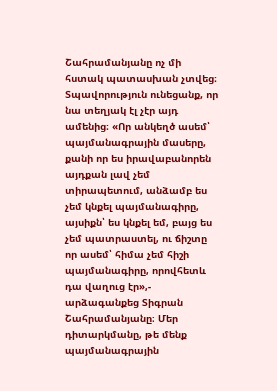Շահրամանյանը ոչ մի հստակ պատասխան չտվեց։ Տպավորություն ունեցանք, որ նա տեղյակ էլ չէր այդ ամենից։ «Որ անկեղծ ասեմ՝ պայմանագրային մասերը, քանի որ ես իրավաբանորեն այդքան լավ չեմ տիրապետում, անձամբ ես չեմ կնքել պայմանագիրը, այսիքն՝ ես կնքել եմ, բայց ես չեմ պատրաստել, ու ճիշտը որ ասեմ՝ հիմա չեմ հիշի պայմանագիրը, որովհետև դա վաղուց էր»,- արձագանքեց Տիգրան Շահրամանյանը։ Մեր դիտարկմանը, թե մենք պայմանագրային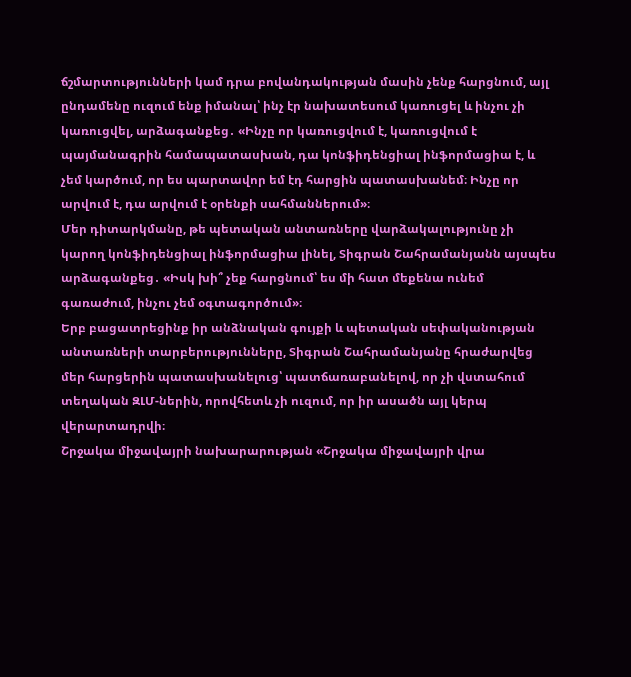ճշմարտությունների կամ դրա բովանդակության մասին չենք հարցնում, այլ ընդամենը ուզում ենք իմանալ՝ ինչ էր նախատեսում կառուցել և ինչու չի կառուցվել, արձագանքեց․ «Ինչը որ կառուցվում է, կառուցվում է պայմանագրին համապատասխան, դա կոնֆիդենցիալ ինֆորմացիա է, և չեմ կարծում, որ ես պարտավոր եմ էդ հարցին պատասխանեմ։ Ինչը որ արվում է, դա արվում է օրենքի սահմաններում»։
Մեր դիտարկմանը, թե պետական անտառները վարձակալությունը չի կարող կոնֆիդենցիալ ինֆորմացիա լինել, Տիգրան Շահրամանյանն այսպես արձագանքեց․ «Իսկ խի՞ չեք հարցնում՝ ես մի հատ մեքենա ունեմ գառաժում, ինչու չեմ օգտագործում»։
Երբ բացատրեցինք իր անձնական գույքի և պետական սեփականության անտառների տարբերությունները, Տիգրան Շահրամանյանը հրաժարվեց մեր հարցերին պատասխանելուց՝ պատճառաբանելով, որ չի վստահում տեղական ԶԼՄ-ներին, որովհետև չի ուզում, որ իր ասածն այլ կերպ վերարտադրվի։
Շրջակա միջավայրի նախարարության «Շրջակա միջավայրի վրա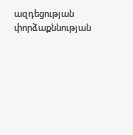ազդեցության փորձաքննության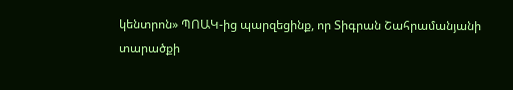կենտրոն» ՊՈԱԿ-ից պարզեցինք, որ Տիգրան Շահրամանյանի տարածքի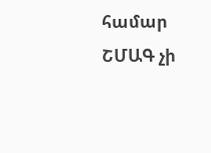համար ՇՄԱԳ չի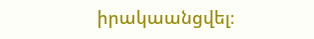իրակաանցվել։